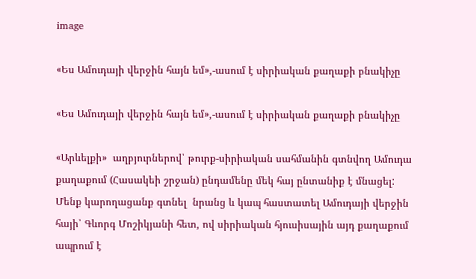image

«Ես Ամուդայի վերջին հայն եմ»,-ասում է սիրիական քաղաքի բնակիչը

«Ես Ամուդայի վերջին հայն եմ»,-ասում է սիրիական քաղաքի բնակիչը

«Արևելքի»  աղբյուրներով՝ թուրք-սիրիական սահմանին գտնվող Ամուդա քաղաքում (Հասակեի շրջան) ընդամենը մեկ հայ ընտանիք է մնացել: Մենք կարողացանք գտնել  նրանց և կապ հաստատել Ամուդայի վերջին հայի՝ Գևորգ Մոշիկյանի հետ, ով սիրիական հյուսիսային այդ քաղաքում ապրում է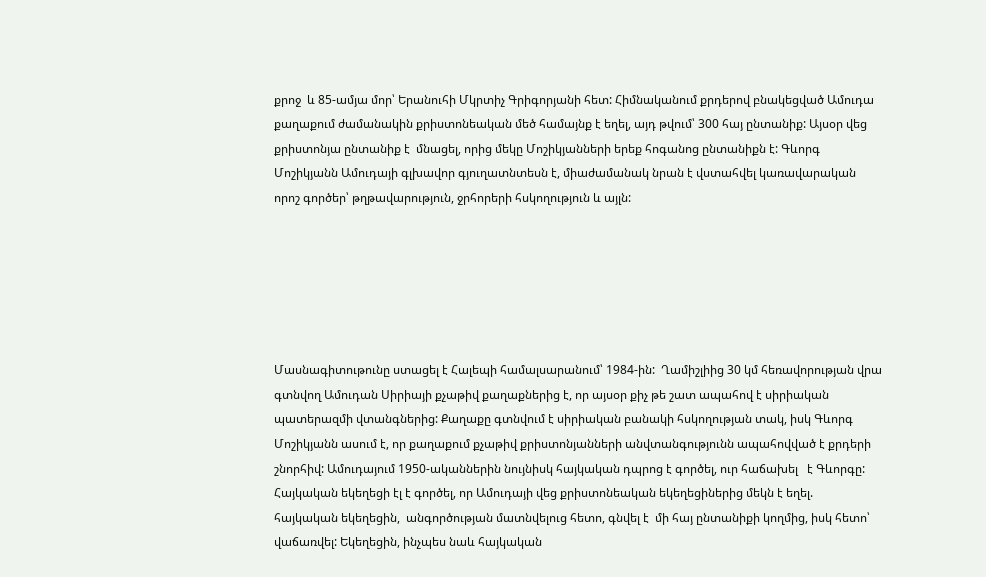քրոջ  և 85-ամյա մոր՝ Երանուհի Մկրտիչ Գրիգորյանի հետ: Հիմնականում քրդերով բնակեցված Ամուդա քաղաքում ժամանակին քրիստոնեական մեծ համայնք է եղել, այդ թվում՝ 300 հայ ընտանիք: Այսօր վեց քրիստոնյա ընտանիք է  մնացել, որից մեկը Մոշիկյանների երեք հոգանոց ընտանիքն է: Գևորգ Մոշիկյանն Ամուդայի գլխավոր գյուղատնտեսն է, միաժամանակ նրան է վստահվել կառավարական որոշ գործեր՝ թղթավարություն, ջրհորերի հսկողություն և այլն:






Մասնագիտութունը ստացել է Հալեպի համալսարանում՝ 1984-ին:  Ղամիշլիից 30 կմ հեռավորության վրա գտնվող Ամուդան Սիրիայի քչաթիվ քաղաքներից է, որ այսօր քիչ թե շատ ապահով է սիրիական պատերազմի վտանգներից: Քաղաքը գտնվում է սիրիական բանակի հսկողության տակ, իսկ Գևորգ Մոշիկյանն ասում է, որ քաղաքում քչաթիվ քրիստոնյանների անվտանգությունն ապահովված է քրդերի շնորհիվ: Ամուդայում 1950-ականներին նույնիսկ հայկական դպրոց է գործել, ուր հաճախել   է Գևորգը: Հայկական եկեղեցի էլ է գործել, որ Ամուդայի վեց քրիստոնեական եկեղեցիներից մեկն է եղել.  հայկական եկեղեցին,  անգործության մատնվելուց հետո, գնվել է  մի հայ ընտանիքի կողմից, իսկ հետո՝ վաճառվել: Եկեղեցին, ինչպես նաև հայկական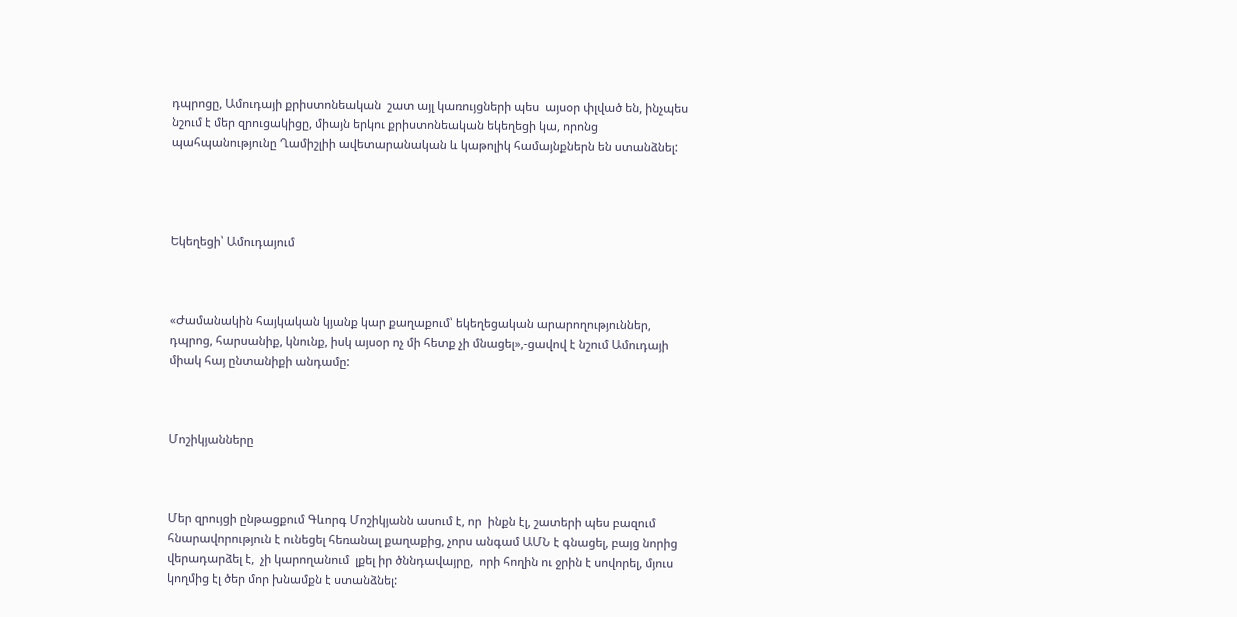դպրոցը, Ամուդայի քրիստոնեական  շատ այլ կառույցների պես  այսօր փլված են, ինչպես նշում է մեր զրուցակիցը, միայն երկու քրիստոնեական եկեղեցի կա, որոնց պահպանությունը Ղամիշլիի ավետարանական և կաթոլիկ համայնքներն են ստանձնել:




Եկեղեցի՝ Ամուդայում



«Ժամանակին հայկական կյանք կար քաղաքում՝ եկեղեցական արարողություններ, դպրոց, հարսանիք, կնունք, իսկ այսօր ոչ մի հետք չի մնացել»,-ցավով է նշում Ամուդայի միակ հայ ընտանիքի անդամը:



Մոշիկյանները



Մեր զրույցի ընթացքում Գևորգ Մոշիկյանն ասում է, որ  ինքն էլ, շատերի պես բազում հնարավորություն է ունեցել հեռանալ քաղաքից, չորս անգամ ԱՄՆ է գնացել, բայց նորից վերադարձել է,  չի կարողանում  լքել իր ծննդավայրը,  որի հողին ու ջրին է սովորել, մյուս կողմից էլ ծեր մոր խնամքն է ստանձնել: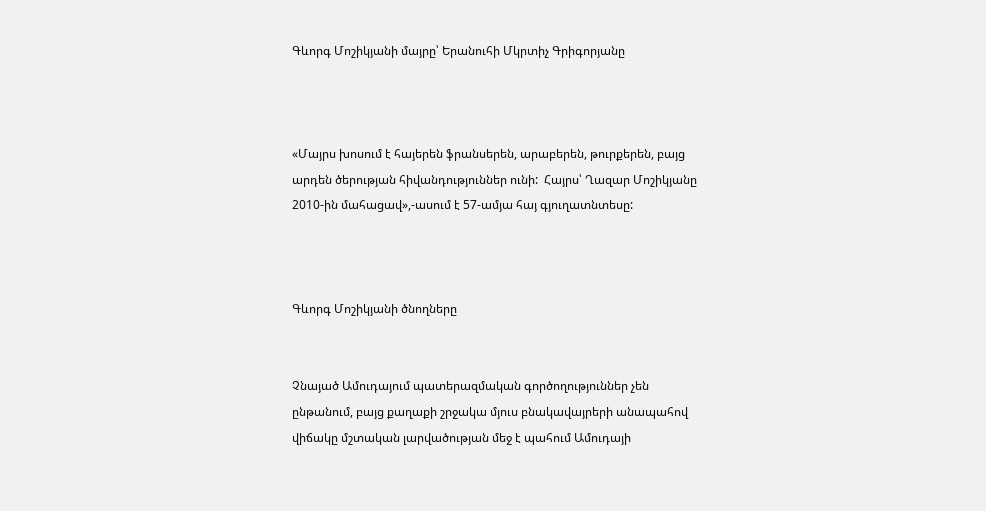Գևորգ Մոշիկյանի մայրը՝ Երանուհի Մկրտիչ Գրիգորյանը



«Մայրս խոսում է հայերեն ֆրանսերեն, արաբերեն, թուրքերեն, բայց արդեն ծերության հիվանդություններ ունի:  Հայրս՝ Ղազար Մոշիկյանը 2010-ին մահացավ»,-ասում է 57-ամյա հայ գյուղատնտեսը:



Գևորգ Մոշիկյանի ծնողները


Չնայած Ամուդայում պատերազմական գործողություններ չեն ընթանում, բայց քաղաքի շրջակա մյուս բնակավայրերի անապահով վիճակը մշտական լարվածության մեջ է պահում Ամուդայի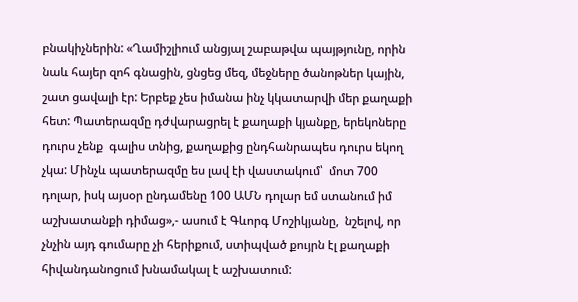բնակիչներին: «Ղամիշլիում անցյալ շաբաթվա պայթյունը, որին նաև հայեր զոհ գնացին, ցնցեց մեզ, մեջները ծանոթներ կային, շատ ցավալի էր: Երբեք չես իմանա ինչ կկատարվի մեր քաղաքի հետ: Պատերազմը դժվարացրել է քաղաքի կյանքը, երեկոները դուրս չենք  գալիս տնից, քաղաքից ընդհանրապես դուրս եկող չկա: Մինչև պատերազմը ես լավ էի վաստակում՝  մոտ 700 դոլար, իսկ այսօր ընդամենը 100 ԱՄՆ դոլար եմ ստանում իմ աշխատանքի դիմաց»,- ասում է Գևորգ Մոշիկյանը,  նշելով, որ չնչին այդ գումարը չի հերիքում, ստիպված քույրն էլ քաղաքի հիվանդանոցում խնամակալ է աշխատում: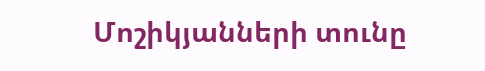Մոշիկյանների տունը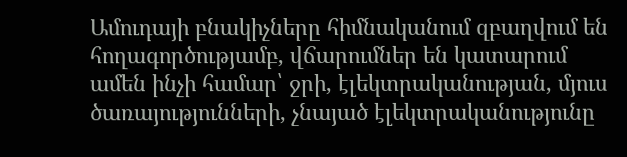Ամուդայի բնակիչները հիմնականում զբաղվում են հողագործությամբ, վճարումներ են կատարում ամեն ինչի համար՝ ջրի, էլեկտրականության, մյուս ծառայությունների, չնայած էլեկտրականությունը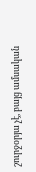շուրջօրյա չէ, բայց ամսական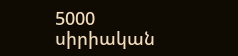5000 սիրիական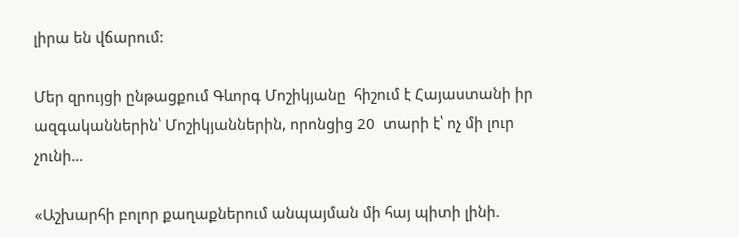լիրա են վճարում:

Մեր զրույցի ընթացքում Գևորգ Մոշիկյանը  հիշում է Հայաստանի իր ազգականներին՝ Մոշիկյաններին, որոնցից 20  տարի է՝ ոչ մի լուր չունի…

«Աշխարհի բոլոր քաղաքներում անպայման մի հայ պիտի լինի.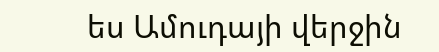ես Ամուդայի վերջին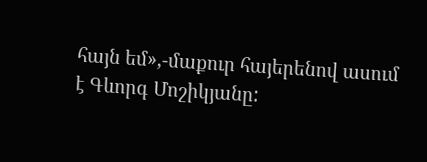հայն եմ»,-մաքուր հայերենով ասում է Գևորգ Մոշիկյանը: